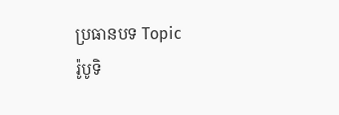ប្រធានបទ Topic
រ៉ូបូទិ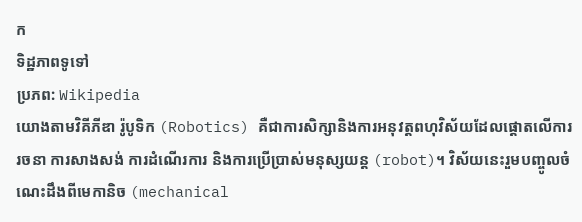ក
ទិដ្ឋភាពទូទៅ
ប្រភព: Wikipedia
យោងតាមវិគីភីឌា រ៉ូបូទិក (Robotics) គឺជាការសិក្សានិងការអនុវត្តពហុវិស័យដែលផ្តោតលើការរចនា ការសាងសង់ ការដំណើរការ និងការប្រើប្រាស់មនុស្សយន្ត (robot)។ វិស័យនេះរួមបញ្ចូលចំណេះដឹងពីមេកានិច (mechanical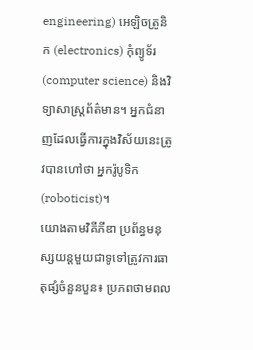engineering) អេឡិចត្រូនិក (electronics) កុំព្យូទ័រ (computer science) និងវិទ្យាសាស្ត្រព័ត៌មាន។ អ្នកជំនាញដែលធ្វើការក្នុងវិស័យនេះត្រូវបានហៅថា អ្នករ៉ូបូទិក (roboticist)។
យោងតាមវិគីភីឌា ប្រព័ន្ធមនុស្សយន្តមួយជាទូទៅត្រូវការធាតុផ្សំចំនួនបួន៖ ប្រភពថាមពល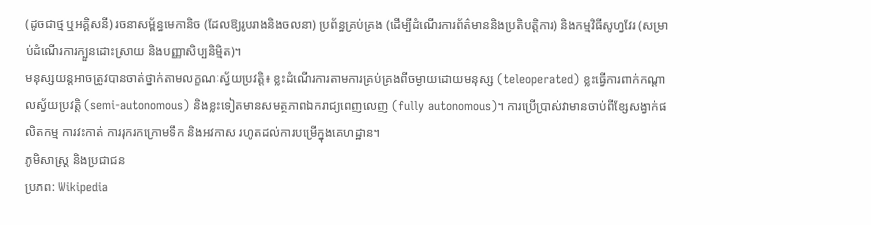(ដូចជាថ្ម ឬអគ្គិសនី) រចនាសម្ព័ន្ធមេកានិច (ដែលឱ្យរូបរាងនិងចលនា) ប្រព័ន្ធគ្រប់គ្រង (ដើម្បីដំណើរការព័ត៌មាននិងប្រតិបត្តិការ) និងកម្មវិធីសូហ្វវែរ (សម្រាប់ដំណើរការក្បួនដោះស្រាយ និងបញ្ញាសិប្បនិម្មិត)។
មនុស្សយន្តអាចត្រូវបានចាត់ថ្នាក់តាមលក្ខណៈស្វ័យប្រវត្តិ៖ ខ្លះដំណើរការតាមការគ្រប់គ្រងពីចម្ងាយដោយមនុស្ស (teleoperated) ខ្លះធ្វើការពាក់កណ្តាលស្វ័យប្រវត្តិ (semi-autonomous) និងខ្លះទៀតមានសមត្ថភាពឯករាជ្យពេញលេញ (fully autonomous)។ ការប្រើប្រាស់វាមានចាប់ពីខ្សែសង្វាក់ផលិតកម្ម ការវះកាត់ ការរុករកក្រោមទឹក និងអវកាស រហូតដល់ការបម្រើក្នុងគេហដ្ឋាន។
ភូមិសាស្ត្រ និងប្រជាជន
ប្រភព: Wikipedia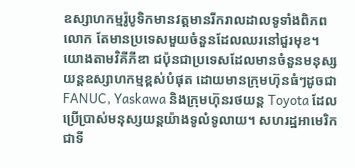ឧស្សាហកម្មរ៉ូបូទិកមានវត្តមានរីករាលដាលទូទាំងពិភពលោក តែមានប្រទេសមួយចំនួនដែលឈរនៅជួរមុខ។ យោងតាមវិគីភីឌា ជប៉ុនជាប្រទេសដែលមានចំនួនមនុស្សយន្តឧស្សាហកម្មខ្ពស់បំផុត ដោយមានក្រុមហ៊ុនធំៗដូចជា FANUC, Yaskawa និងក្រុមហ៊ុនរថយន្ត Toyota ដែលប្រើប្រាស់មនុស្សយន្តយ៉ាងទូលំទូលាយ។ សហរដ្ឋអាមេរិកជាទី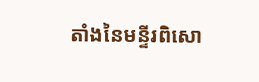តាំងនៃមន្ទីរពិសោ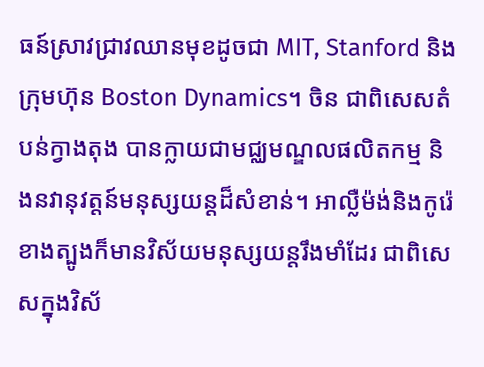ធន៍ស្រាវជ្រាវឈានមុខដូចជា MIT, Stanford និងក្រុមហ៊ុន Boston Dynamics។ ចិន ជាពិសេសតំបន់ក្វាងតុង បានក្លាយជាមជ្ឈមណ្ឌលផលិតកម្ម និងនវានុវត្តន៍មនុស្សយន្តដ៏សំខាន់។ អាល្លឺម៉ង់និងកូរ៉េខាងត្បូងក៏មានវិស័យមនុស្សយន្តរឹងមាំដែរ ជាពិសេសក្នុងវិស័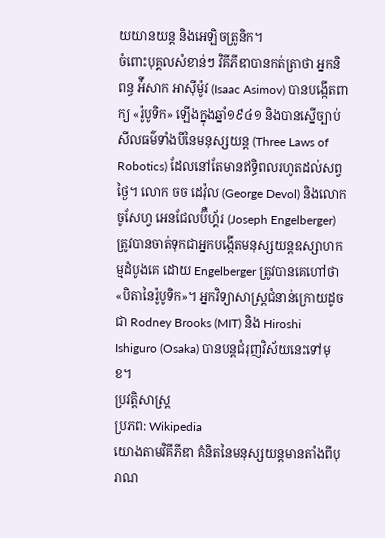យយានយន្ត និងអេឡិចត្រូនិក។
ចំពោះបុគ្គលសំខាន់ៗ វិគីភីឌាបានកត់ត្រាថា អ្នកនិពន្ធ អ៉ីសាក អាស៊ីម៉ូវ (Isaac Asimov) បានបង្កើតពាក្យ «រ៉ូបូទិក» ឡើងក្នុងឆ្នាំ១៩៤១ និងបានស្នើច្បាប់សីលធម៌ទាំងបីនៃមនុស្សយន្ត (Three Laws of Robotics) ដែលនៅតែមានឥទ្ធិពលរហូតដល់សព្វថ្ងៃ។ លោក ចច ដេវ៉ុល (George Devol) និងលោក ចូសែហ្វ អេនជែលប៊ឺហ្គ័រ (Joseph Engelberger) ត្រូវបានចាត់ទុកជាអ្នកបង្កើតមនុស្សយន្តឧស្សាហកម្មដំបូងគេ ដោយ Engelberger ត្រូវបានគេហៅថា «បិតានៃរ៉ូបូទិក»។ អ្នកវិទ្យាសាស្ត្រជំនាន់ក្រោយដូចជា Rodney Brooks (MIT) និង Hiroshi Ishiguro (Osaka) បានបន្តជំរុញវិស័យនេះទៅមុខ។
ប្រវត្តិសាស្ត្រ
ប្រភព: Wikipedia
យោងតាមវិគីភីឌា គំនិតនៃមនុស្សយន្តមានតាំងពីបុរាណ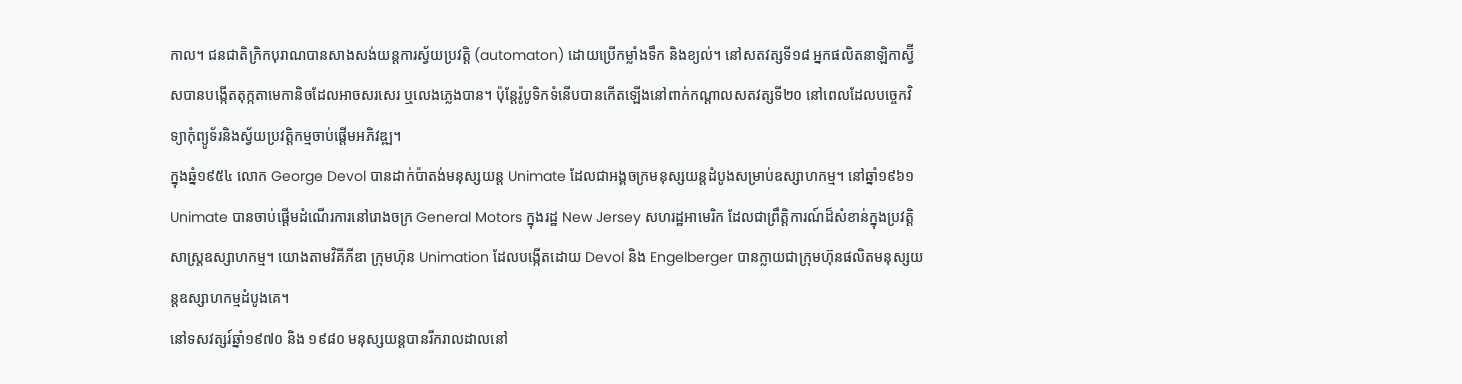កាល។ ជនជាតិក្រិកបុរាណបានសាងសង់យន្តការស្វ័យប្រវត្តិ (automaton) ដោយប្រើកម្លាំងទឹក និងខ្យល់។ នៅសតវត្សទី១៨ អ្នកផលិតនាឡិកាស្វ៊ីសបានបង្កើតតុក្កតាមេកានិចដែលអាចសរសេរ ឬលេងភ្លេងបាន។ ប៉ុន្តែរ៉ូបូទិកទំនើបបានកើតឡើងនៅពាក់កណ្តាលសតវត្សទី២០ នៅពេលដែលបច្ចេកវិទ្យាកុំព្យូទ័រនិងស្វ័យប្រវត្តិកម្មចាប់ផ្តើមអភិវឌ្ឍ។
ក្នុងឆ្នំ១៩៥៤ លោក George Devol បានដាក់ប៉ាតង់មនុស្សយន្ត Unimate ដែលជាអង្គចក្រមនុស្សយន្តដំបូងសម្រាប់ឧស្សាហកម្ម។ នៅឆ្នាំ១៩៦១ Unimate បានចាប់ផ្តើមដំណើរការនៅរោងចក្រ General Motors ក្នុងរដ្ឋ New Jersey សហរដ្ឋអាមេរិក ដែលជាព្រឹត្តិការណ៍ដ៏សំខាន់ក្នុងប្រវត្តិសាស្ត្រឧស្សាហកម្ម។ យោងតាមវិគីភីឌា ក្រុមហ៊ុន Unimation ដែលបង្កើតដោយ Devol និង Engelberger បានក្លាយជាក្រុមហ៊ុនផលិតមនុស្សយន្តឧស្សាហកម្មដំបូងគេ។
នៅទសវត្សរ៍ឆ្នាំ១៩៧០ និង ១៩៨០ មនុស្សយន្តបានរីករាលដាលនៅ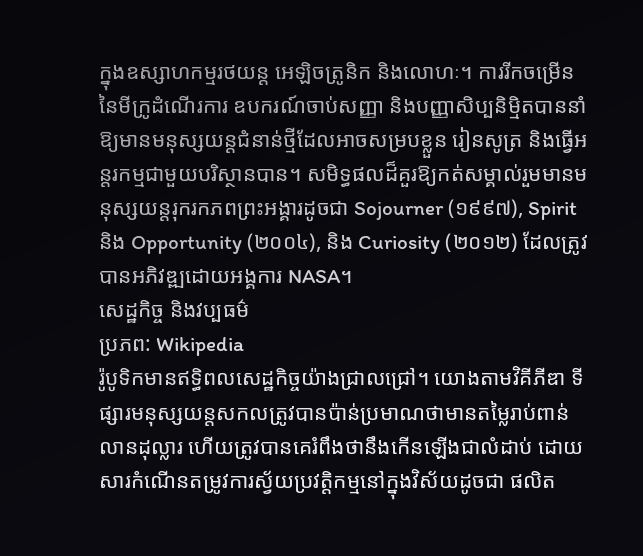ក្នុងឧស្សាហកម្មរថយន្ត អេឡិចត្រូនិក និងលោហៈ។ ការរីកចម្រើននៃមីក្រូដំណើរការ ឧបករណ៍ចាប់សញ្ញា និងបញ្ញាសិប្បនិម្មិតបាននាំឱ្យមានមនុស្សយន្តជំនាន់ថ្មីដែលអាចសម្របខ្លួន រៀនសូត្រ និងធ្វើអន្តរកម្មជាមួយបរិស្ថានបាន។ សមិទ្ធផលដ៏គួរឱ្យកត់សម្គាល់រួមមានមនុស្សយន្តរុករកភពព្រះអង្គារដូចជា Sojourner (១៩៩៧), Spirit និង Opportunity (២០០៤), និង Curiosity (២០១២) ដែលត្រូវបានអភិវឌ្ឍដោយអង្គការ NASA។
សេដ្ឋកិច្ច និងវប្បធម៌
ប្រភព: Wikipedia
រ៉ូបូទិកមានឥទ្ធិពលសេដ្ឋកិច្ចយ៉ាងជ្រាលជ្រៅ។ យោងតាមវិគីភីឌា ទីផ្សារមនុស្សយន្តសកលត្រូវបានប៉ាន់ប្រមាណថាមានតម្លៃរាប់ពាន់លានដុល្លារ ហើយត្រូវបានគេរំពឹងថានឹងកើនឡើងជាលំដាប់ ដោយសារកំណើនតម្រូវការស្វ័យប្រវត្តិកម្មនៅក្នុងវិស័យដូចជា ផលិត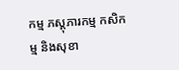កម្ម ភស្តុភារកម្ម កសិកម្ម និងសុខា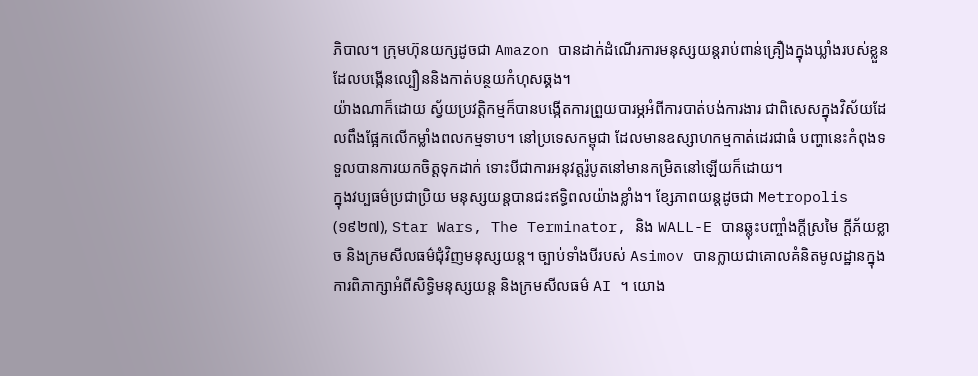ភិបាល។ ក្រុមហ៊ុនយក្សដូចជា Amazon បានដាក់ដំណើរការមនុស្សយន្តរាប់ពាន់គ្រឿងក្នុងឃ្លាំងរបស់ខ្លួន ដែលបង្កើនល្បឿននិងកាត់បន្ថយកំហុសឆ្គង។
យ៉ាងណាក៏ដោយ ស្វ័យប្រវត្តិកម្មក៏បានបង្កើតការព្រួយបារម្ភអំពីការបាត់បង់ការងារ ជាពិសេសក្នុងវិស័យដែលពឹងផ្អែកលើកម្លាំងពលកម្មទាប។ នៅប្រទេសកម្ពុជា ដែលមានឧស្សាហកម្មកាត់ដេរជាធំ បញ្ហានេះកំពុងទទួលបានការយកចិត្តទុកដាក់ ទោះបីជាការអនុវត្តរ៉ូបូតនៅមានកម្រិតនៅឡើយក៏ដោយ។
ក្នុងវប្បធម៌ប្រជាប្រិយ មនុស្សយន្តបានជះឥទ្ធិពលយ៉ាងខ្លាំង។ ខ្សែភាពយន្តដូចជា Metropolis (១៩២៧), Star Wars, The Terminator, និង WALL-E បានឆ្លុះបញ្ចាំងក្តីស្រមៃ ក្តីភ័យខ្លាច និងក្រមសីលធម៌ជុំវិញមនុស្សយន្ត។ ច្បាប់ទាំងបីរបស់ Asimov បានក្លាយជាគោលគំនិតមូលដ្ឋានក្នុងការពិភាក្សាអំពីសិទ្ធិមនុស្សយន្ត និងក្រមសីលធម៌ AI ។ យោង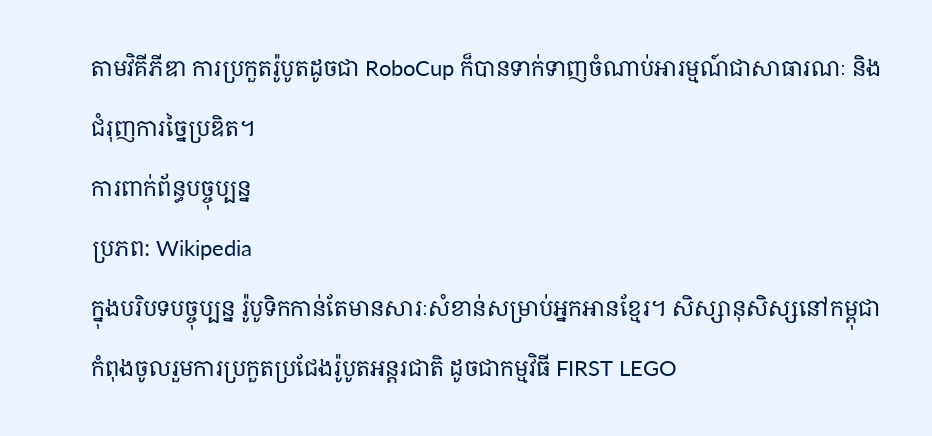តាមវិគីភីឌា ការប្រកួតរ៉ូបូតដូចជា RoboCup ក៏បានទាក់ទាញចំណាប់អារម្មណ៍ជាសាធារណៈ និងជំរុញការច្នៃប្រឌិត។
ការពាក់ព័ន្ធបច្ចុប្បន្ន
ប្រភព: Wikipedia
ក្នុងបរិបទបច្ចុប្បន្ន រ៉ូបូទិកកាន់តែមានសារៈសំខាន់សម្រាប់អ្នកអានខ្មែរ។ សិស្សានុសិស្សនៅកម្ពុជាកំពុងចូលរួមការប្រកួតប្រជែងរ៉ូបូតអន្តរជាតិ ដូចជាកម្មវិធី FIRST LEGO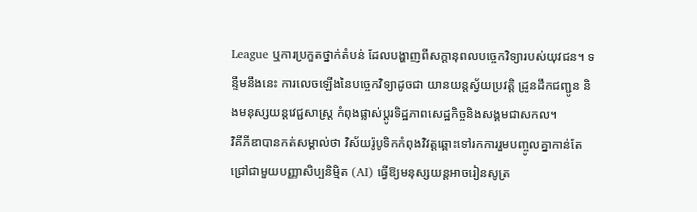League ឬការប្រកួតថ្នាក់តំបន់ ដែលបង្ហាញពីសក្តានុពលបច្ចេកវិទ្យារបស់យុវជន។ ទន្ទឹមនឹងនេះ ការលេចឡើងនៃបច្ចេកវិទ្យាដូចជា យានយន្តស្វ័យប្រវត្តិ ដ្រូនដឹកជញ្ជូន និងមនុស្សយន្តវេជ្ជសាស្ត្រ កំពុងផ្លាស់ប្តូរទិដ្ឋភាពសេដ្ឋកិច្ចនិងសង្គមជាសកល។
វិគីភីឌាបានកត់សម្គាល់ថា វិស័យរ៉ូបូទិកកំពុងវិវត្តឆ្ពោះទៅរកការរួមបញ្ចូលគ្នាកាន់តែជ្រៅជាមួយបញ្ញាសិប្បនិម្មិត (AI) ធ្វើឱ្យមនុស្សយន្តអាចរៀនសូត្រ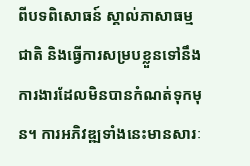ពីបទពិសោធន៍ ស្គាល់ភាសាធម្មជាតិ និងធ្វើការសម្របខ្លួនទៅនឹងការងារដែលមិនបានកំណត់ទុកមុន។ ការអភិវឌ្ឍទាំងនេះមានសារៈ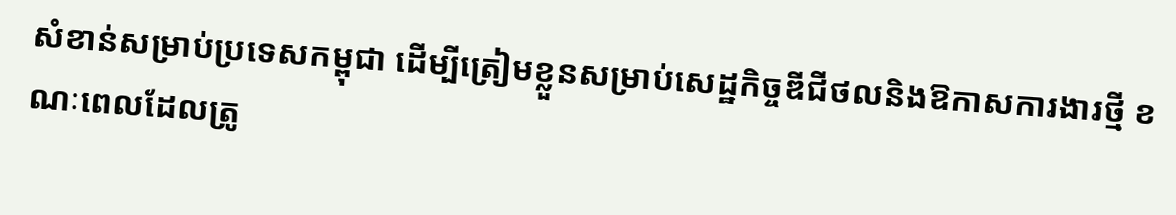សំខាន់សម្រាប់ប្រទេសកម្ពុជា ដើម្បីត្រៀមខ្លួនសម្រាប់សេដ្ឋកិច្ចឌីជីថលនិងឱកាសការងារថ្មី ខណៈពេលដែលត្រូ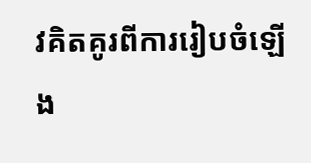វគិតគូរពីការរៀបចំឡើង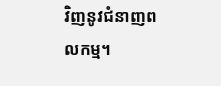វិញនូវជំនាញពលកម្ម។